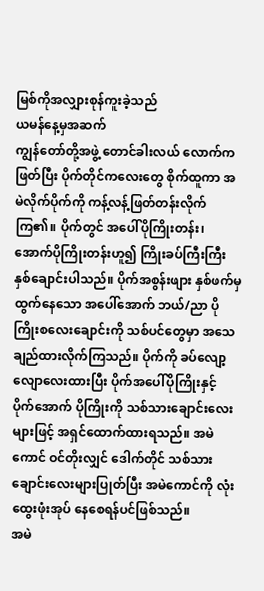မြစ်ကိုအလျှားစုန်ကူးခဲ့သည်
ယမန်နေ့မှအဆက်
ကျွန်တော်တို့အဖွဲ့ တောင်ခါးလယ် လောက်ကဖြတ်ပြီး ပိုက်တိုင်ကလေးတွေ စိုက်ထူကာ အမဲလိုက်ပိုက်ကို ကန့်လန့်ဖြတ်တန်းလိုက်ကြ၏။ ပိုက်တွင် အပေါ်ပိုကြိုးတန်း၊ အောက်ပိုကြိုးတန်းဟူ၍ ကြိုးခပ်ကြီးကြီး နှစ်ချောင်းပါသည်။ ပိုက်အစွန်းဖျား နှစ်ဖက်မှထွက်နေသော အပေါ်အောက် ဘယ်/ညာ ပိုကြိုးစလေးချောင်းကို သစ်ပင်တွေမှာ အသေချည်ထားလိုက်ကြသည်။ ပိုက်ကို ခပ်လျော့လျောလေးထားပြီး ပိုက်အပေါ်ပိုကြိုးနှင့် ပိုက်အောက် ပိုကြိုးကို သစ်သားချောင်းလေးများဖြင့် အရှင်ထောက်ထားရသည်။ အမဲကောင် ဝင်တိုးလျှင် ဒေါက်တိုင် သစ်သားချောင်းလေးများပြုတ်ပြီး အမဲကောင်ကို လုံးထွေးဖုံးအုပ် နေစေရန်ပင်ဖြစ်သည်။
အမဲ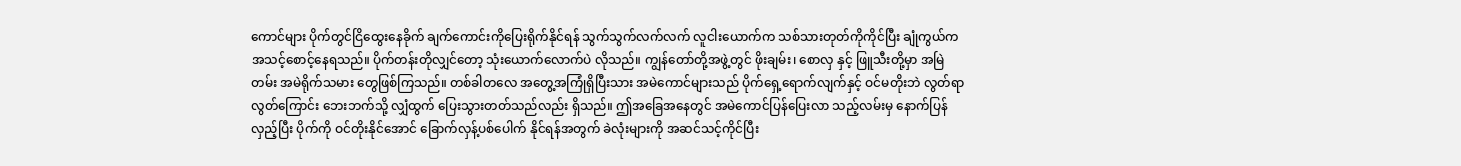ကောင်များ ပိုက်တွင်ငြိထွေးနေခိုက် ချက်ကောင်းကိုပြေးရိုက်နိုင်ရန် သွက်သွက်လက်လက် လူငါးယောက်က သစ်သားတုတ်ကိုကိုင်ပြီး ချုံကွယ်က အသင့်စောင့်နေရသည်။ ပိုက်တန်းတိုလျှင်တော့ သုံးယောက်လောက်ပဲ လိုသည်။ ကျွန်တော်တို့အဖွဲ့တွင် ဖိုးချမ်း၊ စောလှ နှင့် ဖြူသီးတို့မှာ အမြဲတမ်း အမဲရိုက်သမား တွေဖြစ်ကြသည်။ တစ်ခါတလေ အတွေ့အကြုံရှိပြီးသား အမဲကောင်များသည် ပိုက်ရှေ့ရောက်လျက်နှင့် ဝင်မတိုးဘဲ လွတ်ရာလွတ်ကြောင်း ဘေးဘက်သို့ လျှံထွက် ပြေးသွားတတ်သည်လည်း ရှိသည်။ ဤအခြေအနေတွင် အမဲကောင်ပြန်ပြေးလာ သည့်လမ်းမှ နောက်ပြန်လှည့်ပြီး ပိုက်ကို ဝင်တိုးနိုင်အောင် ခြောက်လှန့်ပစ်ပေါက် နိုင်ရန်အတွက် ခဲလုံးများကို အဆင်သင့်ကိုင်ပြီး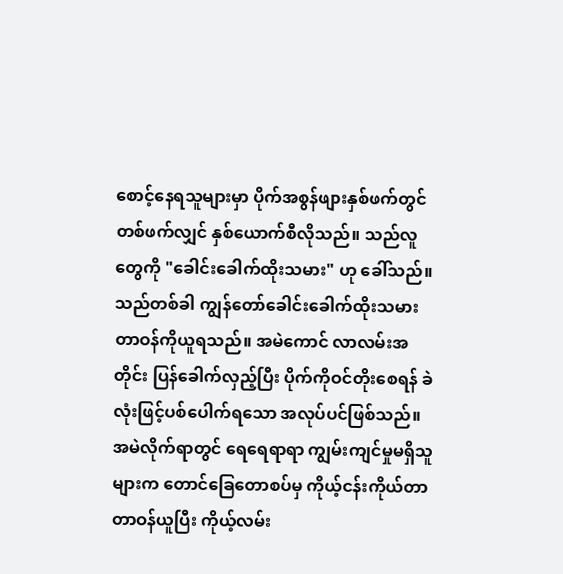စောင့်နေရသူများမှာ ပိုက်အစွန်ဖျားနှစ်ဖက်တွင် တစ်ဖက်လျှင် နှစ်ယောက်စီလိုသည်။ သည်လူတွေကို "ခေါင်းခေါက်ထိုးသမား" ဟု ခေါ်သည်။ သည်တစ်ခါ ကျွန်တော်ခေါင်းခေါက်ထိုးသမား တာဝန်ကိုယူရသည်။ အမဲကောင် လာလမ်းအတိုင်း ပြန်ခေါက်လှည့်ပြီး ပိုက်ကိုဝင်တိုးစေရန် ခဲလုံးဖြင့်ပစ်ပေါက်ရသော အလုပ်ပင်ဖြစ်သည်။
အမဲလိုက်ရာတွင် ရေရေရာရာ ကျွမ်းကျင်မှုမရှိသူများက တောင်ခြေတောစပ်မှ ကိုယ့်ငန်းကိုယ်တာ တာဝန်ယူပြီး ကိုယ့်လမ်း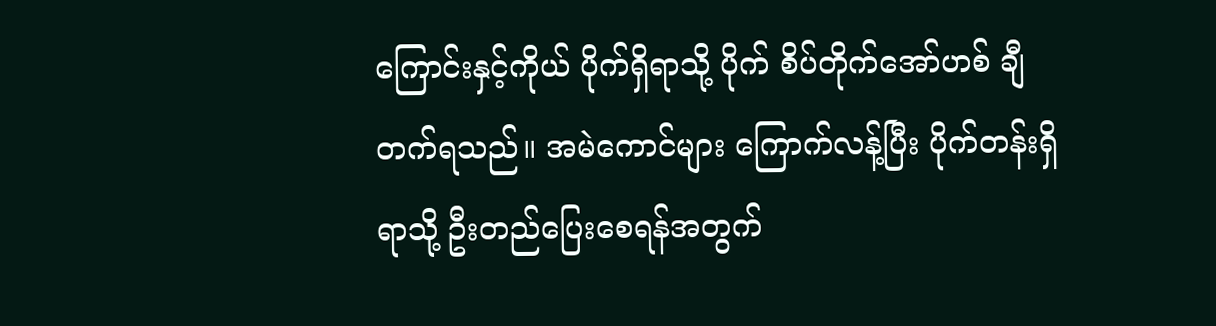ကြောင်းနှင့်ကိုယ် ပိုက်ရှိရာသို့ ပိုက် စိပ်တိုက်အော်ဟစ် ချီတက်ရသည်။ အမဲကောင်များ ကြောက်လန့်ပြီး ပိုက်တန်းရှိရာသို့ ဦးတည်ပြေးစေရန်အတွက်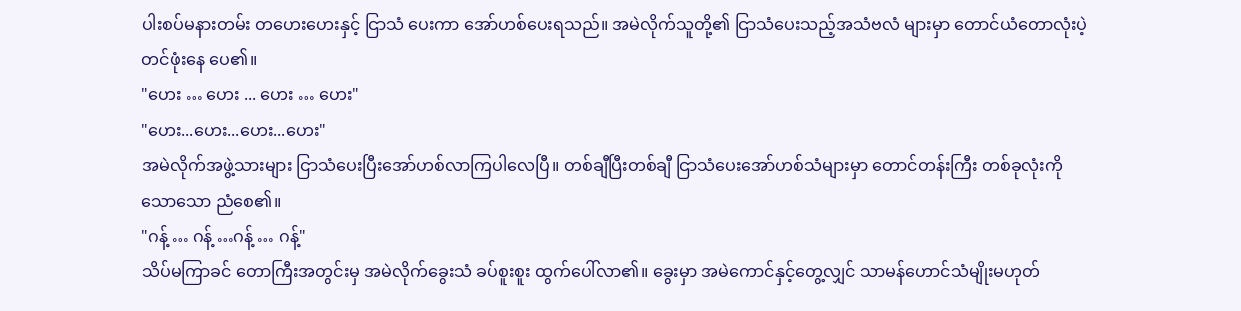ပါးစပ်မနားတမ်း တဟေးဟေးနှင့် ငြာသံ ပေးကာ အော်ဟစ်ပေးရသည်။ အမဲလိုက်သူတို့၏ ငြာသံပေးသည့်အသံဗလံ များမှာ တောင်ယံတောလုံးပဲ့တင်ဖုံးနေ ပေ၏။
"ဟေး … ဟေး ... ဟေး … ဟေး"
"ဟေး...ဟေး...ဟေး...ဟေး"
အမဲလိုက်အဖွဲ့သားများ ငြာသံပေးပြီးအော်ဟစ်လာကြပါလေပြီ။ တစ်ချီပြီးတစ်ချီ ငြာသံပေးအော်ဟစ်သံများမှာ တောင်တန်းကြီး တစ်ခုလုံးကို သောသော ညံစေ၏။
"ဂန့် … ဂန့် …ဂန့် … ဂန့်"
သိပ်မကြာခင် တောကြီးအတွင်းမှ အမဲလိုက်ခွေးသံ ခပ်စူးစူး ထွက်ပေါ်လာ၏။ ခွေးမှာ အမဲကောင်နှင့်တွေ့လျှင် သာမန်ဟောင်သံမျိုးမဟုတ်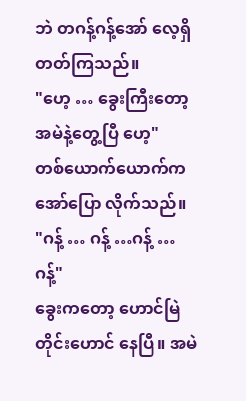ဘဲ တဂန့်ဂန့်အော် လေ့ရှိတတ်ကြသည်။
"ဟေ့ … ခွေးကြီးတော့ အမဲနဲ့တွေ့ပြီ ဟေ့"
တစ်ယောက်ယောက်က အော်ပြော လိုက်သည်။
"ဂန့် … ဂန့် …ဂန့် … ဂန့်"
ခွေးကတော့ ဟောင်မြဲတိုင်းဟောင် နေပြီ။ အမဲ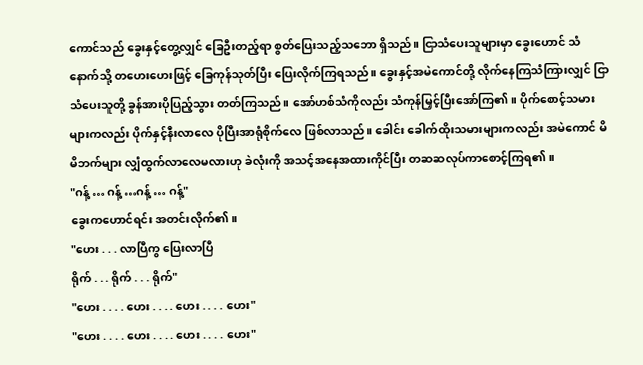ကောင်သည် ခွေးနှင့်တွေ့လျှင် ခြေဦးတည့်ရာ စွတ်ပြေးသည့်သဘော ရှိသည်။ ငြာသံပေးသူများမှာ ခွေးဟောင် သံနောက်သို့ တဟေးဟေးဖြင့် ခြေကုန်သုတ်ပြီး ပြေးလိုက်ကြရသည်။ ခွေးနှင့်အမဲကောင်တို့ လိုက်နေကြသံကြားလျှင် ငြာသံပေးသူတို့ ခွန်အားပိုပြည့်သွား တတ်ကြသည်။ အော်ဟစ်သံကိုလည်း သံကုန်မြှင့်ပြီးအော်ကြ၏။ ပိုက်စောင့်သမားများကလည်း ပိုက်နှင့်နီးလာလေ ပိုပြီးအာရုံစိုက်လေ ဖြစ်လာသည်။ ခေါင်း ခေါက်ထိုးသမားများကလည်း အမဲကောင် မိမိဘက်များ လျှံထွက်လာလေမလားဟု ခဲလုံးကို အသင့်အနေအထားကိုင်ပြီး တဆဆလုပ်ကာစောင့်ကြရ၏။
"ဂန့် … ဂန့် …ဂန့် … ဂန့်"
ခွေးကဟောင်ရင်း အတင်းလိုက်၏။
"ဟေး . . . လာပြီကွ ပြေးလာပြီ
ရိုက် . . . ရိုက် . . . ရိုက်"
"ဟေး . . . . ဟေး . . . . ဟေး . . . . ဟေး"
"ဟေး . . . . ဟေး . . . . ဟေး . . . . ဟေး"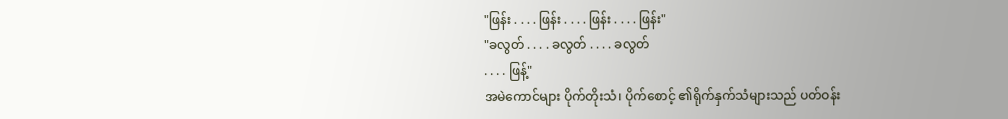"ဖြန်း . . . . ဖြန်း . . . . ဖြန်း . . . . ဖြန်း"
"ခလွတ် . . . . ခလွတ် . . . . ခလွတ်
. . . . ဖြန့်"
အမဲကောင်များ ပိုက်တိုးသံ၊ ပိုက်စောင့် ၏ရိုက်နှက်သံများသည် ပတ်ဝန်း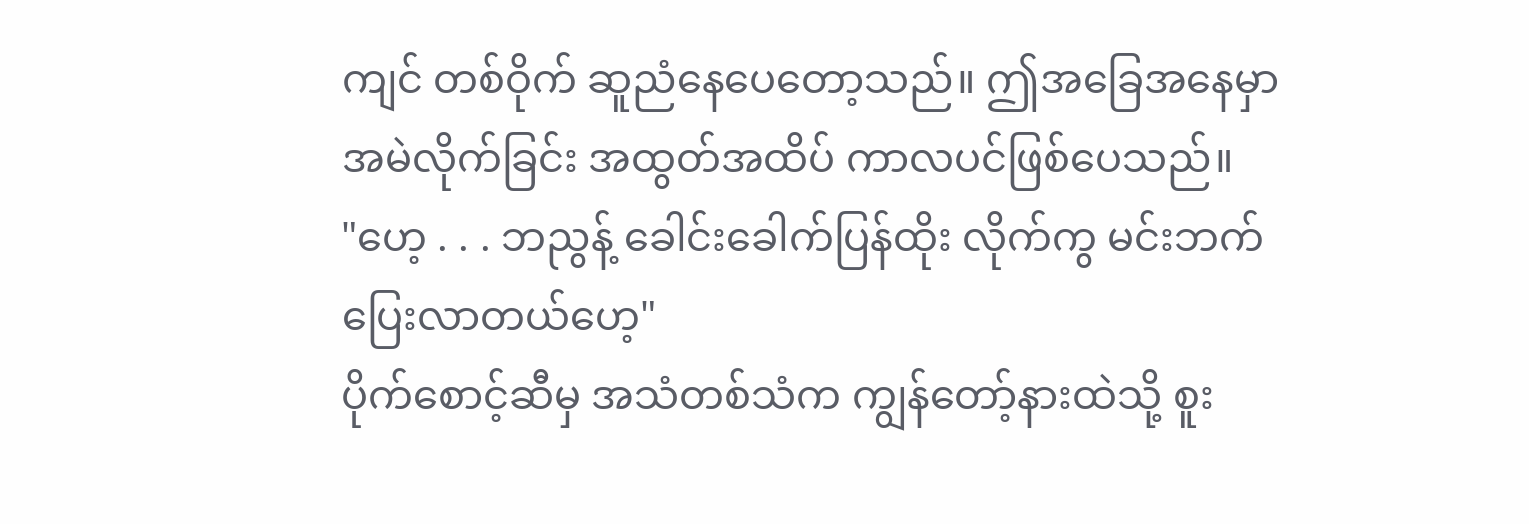ကျင် တစ်ဝိုက် ဆူညံနေပေတော့သည်။ ဤအခြေအနေမှာ အမဲလိုက်ခြင်း အထွတ်အထိပ် ကာလပင်ဖြစ်ပေသည်။
"ဟေ့ . . . ဘညွန့် ခေါင်းခေါက်ပြန်ထိုး လိုက်ကွ မင်းဘက်ပြေးလာတယ်ဟေ့"
ပိုက်စောင့်ဆီမှ အသံတစ်သံက ကျွန်တော့်နားထဲသို့ စူး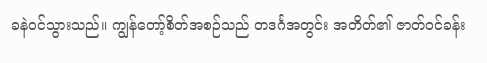ခနဲဝင်သွားသည်။ ကျွန်တော့်စိတ်အစဉ်သည် တဒင်္ဂအတွင်း အတိတ်၏ ဇာတ်ဝင်ခန်း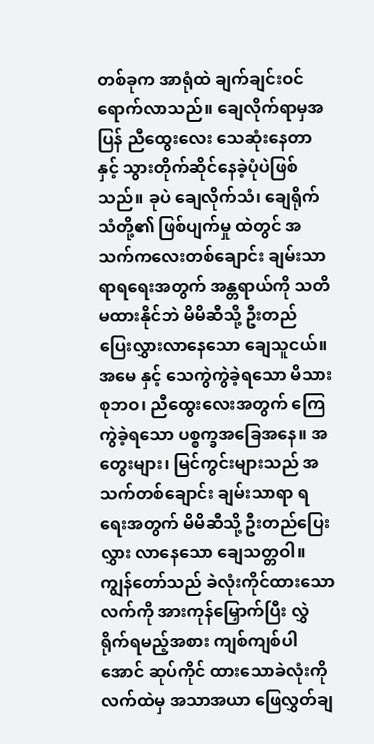တစ်ခုက အာရုံထဲ ချက်ချင်းဝင်ရောက်လာသည်။ ချေလိုက်ရာမှအပြန် ညီထွေးလေး သေဆုံးနေတာနှင့် သွားတိုက်ဆိုင်နေခဲ့ပုံပဲဖြစ်သည်။ ခုပဲ ချေလိုက်သံ၊ ချေရိုက်သံတို့၏ ဖြစ်ပျက်မှု ထဲတွင် အသက်ကလေးတစ်ချောင်း ချမ်းသာရာရရေးအတွက် အန္တရာယ်ကို သတိမထားနိုင်ဘဲ မိမိဆီသို့ ဦးတည် ပြေးလွှားလာနေသော ချေသူငယ်။ အမေ နှင့် သေကွဲကွဲခဲ့ရသော မိသားစုဘဝ၊ ညီထွေးလေးအတွက် ကြေကွဲခဲ့ရသော ပစ္စက္ခအခြေအနေ။ အတွေးများ၊ မြင်ကွင်းများသည် အသက်တစ်ချောင်း ချမ်းသာရာ ရရေးအတွက် မိမိဆီသို့ ဦးတည်ပြေးလွှား လာနေသော ချေသတ္တဝါ။
ကျွန်တော်သည် ခဲလုံးကိုင်ထားသော လက်ကို အားကုန်မြှောက်ပြီး လွှဲရိုက်ရမည့်အစား ကျစ်ကျစ်ပါအောင် ဆုပ်ကိုင် ထားသောခဲလုံးကို လက်ထဲမှ အသာအယာ ဖြေလွှတ်ချ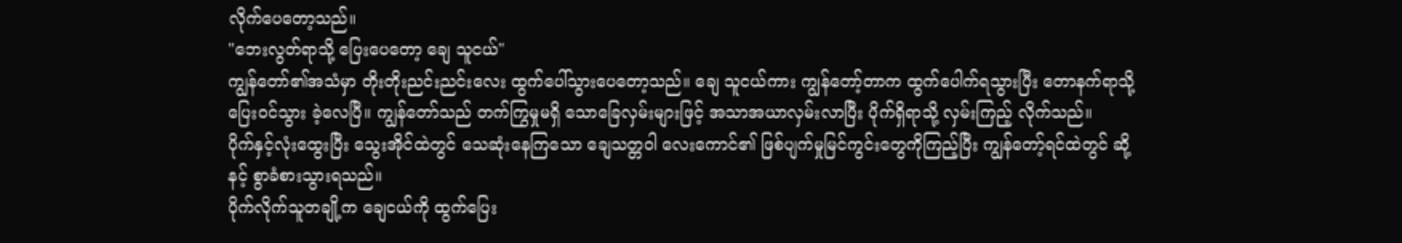လိုက်ပေတော့သည်။
"ဘေးလွတ်ရာသို့ ပြေးပေတော့ ချေ သူငယ်"
ကျွန်တော်၏အသံမှာ တိုးတိုးညင်းညင်းလေး ထွက်ပေါ်သွားပေတော့သည်။ ချေ သူငယ်ကား ကျွန်တော့်တာက ထွက်ပေါက်ရသွားပြီး တောနက်ရာသို့ ပြေးဝင်သွား ခဲ့လေပြီ။ ကျွန်တော်သည် တက်ကြွမှုမရှိ သောခြေလှမ်းများဖြင့် အသာအယာလှမ်းလာပြီး ပိုက်ရှိရာသို့ လှမ်းကြည့် လိုက်သည်။
ပိုက်နှင့်လုံးထွေးပြီး သွေးအိုင်ထဲတွင် သေဆုံးနေကြသော ချေသတ္တဝါ လေးကောင်၏ ဖြစ်ပျက်မှုမြင်ကွင်းတွေကိုကြည့်ပြီး ကျွန်တော့်ရင်ထဲတွင် ဆို့နင့် စွာခံစားသွားရသည်။
ပိုက်လိုက်သူတချို့က ချေငယ်ကို ထွက်ပြေး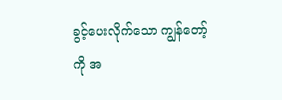ခွင့်ပေးလိုက်သော ကျွန်တော့် ကို အ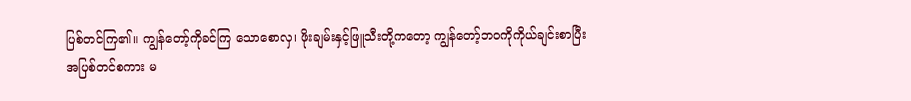ပြစ်တင်ကြ၏။ ကျွန်တော့်ကိုခင်ကြ သောစောလှ၊ ဖိုးချမ်းနှင့်ဖြူသီးတို့ကတော့ ကျွန်တော့်ဘဝကိုကိုယ်ချင်းစာပြီး အပြစ်တင်စကား မ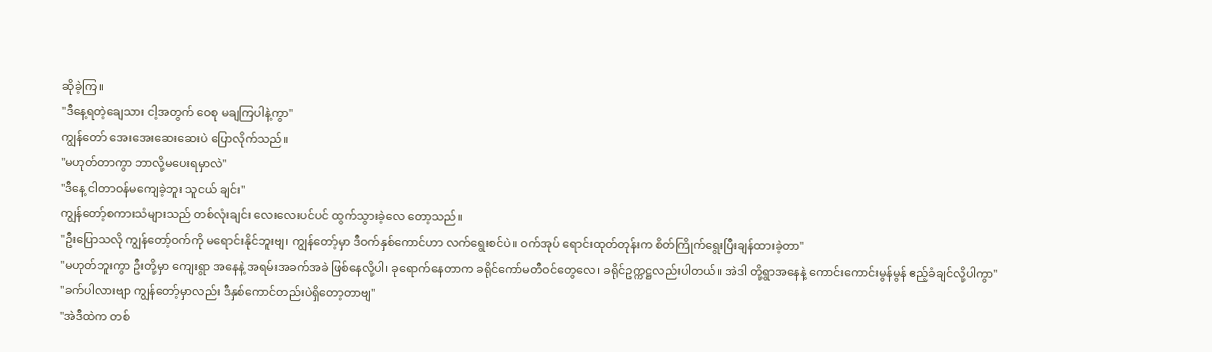ဆိုခဲ့ကြ။
"ဒီနေ့ရတဲ့ချေသား ငါ့အတွက် ဝေစု မချကြပါနဲ့ကွာ"
ကျွန်တော် အေးအေးဆေးဆေးပဲ ပြောလိုက်သည်။
"မဟုတ်တာကွာ ဘာလို့မပေးရမှာလဲ"
"ဒီနေ့ ငါတာဝန်မကျေခဲ့ဘူး သူငယ် ချင်း"
ကျွန်တော့်စကားသံများသည် တစ်လုံးချင်း လေးလေးပင်ပင် ထွက်သွားခဲ့လေ တော့သည်။
"ဦးပြောသလို ကျွန်တော့်ဝက်ကို မရောင်းနိုင်ဘူးဗျ၊ ကျွန်တော့်မှာ ဒီဝက်နှစ်ကောင်ဟာ လက်ရွေးစင်ပဲ။ ဝက်အုပ် ရောင်းထုတ်တုန်းက စိတ်ကြိုက်ရွေးပြီးချန်ထားခဲ့တာ"
"မဟုတ်ဘူးကွာ ဦးတို့မှာ ကျေးရွာ အနေနဲ့ အရမ်းအခက်အခဲ ဖြစ်နေလို့ပါ၊ ခုရောက်နေတာက ခရိုင်ကော်မတီဝင်တွေလေ၊ ခရိုင်ဥက္ကဋ္ဌလည်းပါတယ်။ အဲဒါ တို့ရွာအနေနဲ့ ကောင်းကောင်းမွန်မွန် ဧည့်ခံချင်လို့ပါကွာ"
"ခက်ပါလားဗျာ ကျွန်တော့်မှာလည်း ဒီနှစ်ကောင်တည်းပဲရှိတော့တာဗျ"
"အဲဒီထဲက တစ်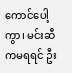ကောင်ပေါ့ကွာ၊ မင်းဆီကမရရင် ဦး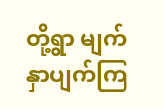တို့ရွာ မျက်နှာပျက်ကြ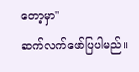တော့မှာ"
ဆက်လက်ဖော်ပြပါမည်။